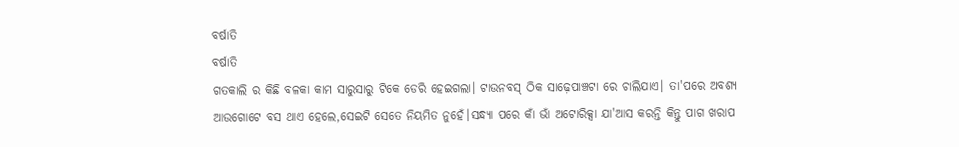ବର୍ଷାତି
ବର୍ଷାତି
ଗତକାଲି ର କିଛି ବଳକା କାମ ସାରୁସାରୁ ଟିକେ ଡେରି ହେଇଗଲା। ଟାଉନବସ୍ ଠିକ ସାଢ଼େପାଞ୍ଚଟା ରେ ଚାଲିଯାଏ। ତା'ପରେ ଅବଶ୍ୟ ଆଉଗୋଟେ ବସ ଥାଏ ହେଲେ,ସେଇଟି ସେତେ ନିୟମିତ ନୁହେଁ।ସନ୍ଧ୍ୟା ପରେ କାଁ ଭାଁ ଅଟୋରିକ୍ସା ଯା'ଆସ କରନ୍ତି କିନ୍ତୁ ପାଗ ଖରାପ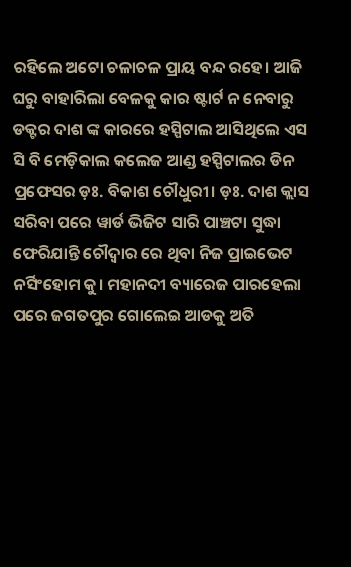ରହିଲେ ଅଟୋ ଚଳାଚଳ ପ୍ରାୟ ବନ୍ଦ ରହେ। ଆଜି ଘରୁ ବାହାରିଲା ବେଳକୁ କାର ଷ୍ଟାର୍ଟ ନ ନେବାରୁ ଡକ୍ଟର ଦାଶ ଙ୍କ କାରରେ ହସ୍ପିଟାଲ ଆସିଥିଲେ ଏସ ସି ବି ମେଡ଼ିକାଲ କଲେଜ ଆଣ୍ଡ ହସ୍ପିଟାଲର ଡିନ ପ୍ରଫେସର ଡ଼ଃ. ବିକାଶ ଚୌଧୁରୀ। ଡ଼ଃ. ଦାଶ କ୍ଲାସ ସରିବା ପରେ ୱାର୍ଡ ଭିଜିଟ ସାରି ପାଞ୍ଚଟା ସୁଦ୍ଧା ଫେରିଯାନ୍ତି ଚୌଦ୍ୱାର ରେ ଥିବା ନିଜ ପ୍ରାଇଭେଟ ନର୍ସିଂହୋମ କୁ। ମହାନଦୀ ବ୍ୟାରେଜ ପାରହେଲା ପରେ ଜଗତପୁର ଗୋଲେଇ ଆଡକୁ ଅତି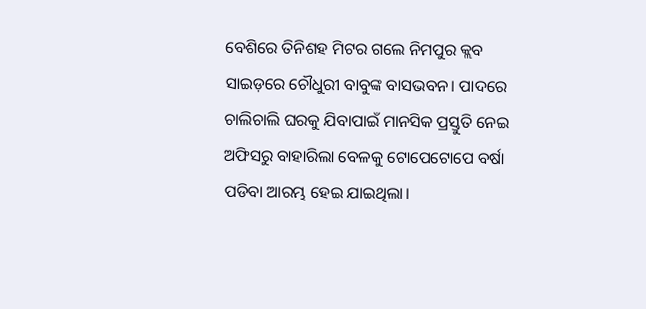ବେଶିରେ ତିନିଶହ ମିଟର ଗଲେ ନିମପୁର କ୍ଲବ ସାଇଡ଼ରେ ଚୌଧୁରୀ ବାବୁଙ୍କ ବାସଭବନ। ପାଦରେ ଚାଲିଚାଲି ଘରକୁ ଯିବାପାଇଁ ମାନସିକ ପ୍ରସ୍ତୁତି ନେଇ ଅଫିସରୁ ବାହାରିଲା ବେଳକୁ ଟୋପେଟୋପେ ବର୍ଷା ପଡିବା ଆରମ୍ଭ ହେଇ ଯାଇଥିଲା।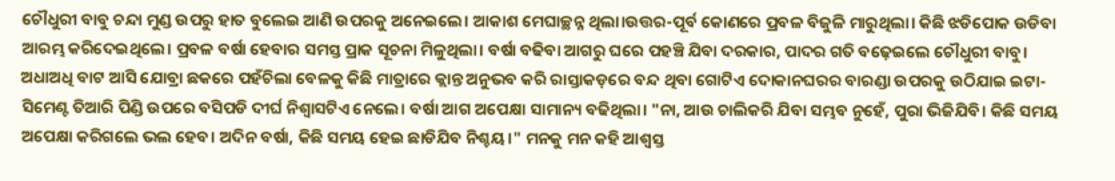ଚୌଧୁରୀ ବାବୁ ଚନ୍ଦା ମୁଣ୍ଡ ଉପରୁ ହାତ ବୁଲେଇ ଆଣି ଉପରକୁ ଅନେଇଲେ। ଆକାଶ ମେଘାଚ୍ଛନ୍ନ ଥିଲା।ଉତ୍ତର-ପୂର୍ବ କୋଣରେ ପ୍ରବଳ ବିଜୁଳି ମାରୁଥିଲା। କିଛି ଝଡିପୋକ ଉଡିବା ଆରମ୍ଭ କରିଦେଇଥିଲେ। ପ୍ରବଳ ବର୍ଷା ହେବାର ସମସ୍ତ ପ୍ରାକ ସୂଚନା ମିଳୁଥିଲା। ବର୍ଷା ବଢିବା ଆଗରୁ ଘରେ ପହଞ୍ଚି ଯିବା ଦରକାର, ପାଦର ଗତି ବଢ଼େଇଲେ ଚୌଧୁରୀ ବାବୁ।
ଅଧାଅଧି ବାଟ ଆସି ଯୋବ୍ରା ଛକରେ ପହଁଚିଲା ବେଳକୁ କିଛି ମାତ୍ରାରେ କ୍ଲାନ୍ତ ଅନୁଭବ କରି ରାସ୍ତାକଡ଼ରେ ବନ୍ଦ ଥିବା ଗୋଟିଏ ଦୋକାନଘରର ବାରଣ୍ଡା ଉପରକୁ ଉଠିଯାଇ ଇଟା-ସିମେଣ୍ଟ ତିଆରି ପିଣ୍ଡି ଉପରେ ବସିପଡି ଦୀର୍ଘ ନିଶ୍ୱାସଟିଏ ନେଲେ। ବର୍ଷା ଆଗ ଅପେକ୍ଷା ସାମାନ୍ୟ ବଢିଥିଲା। "ନା, ଆଉ ଚାଲିକରି ଯିବା ସମ୍ଭବ ନୁହେଁ, ପୁରା ଭିଜିଯିବି। କିଛି ସମୟ ଅପେକ୍ଷା କରିଗଲେ ଭଲ ହେବ। ଅଦିନ ବର୍ଷା, କିଛି ସମୟ ହେଇ ଛାଡିଯିବ ନିଶ୍ଚୟ।" ମନକୁ ମନ କହି ଆଶ୍ୱସ୍ତ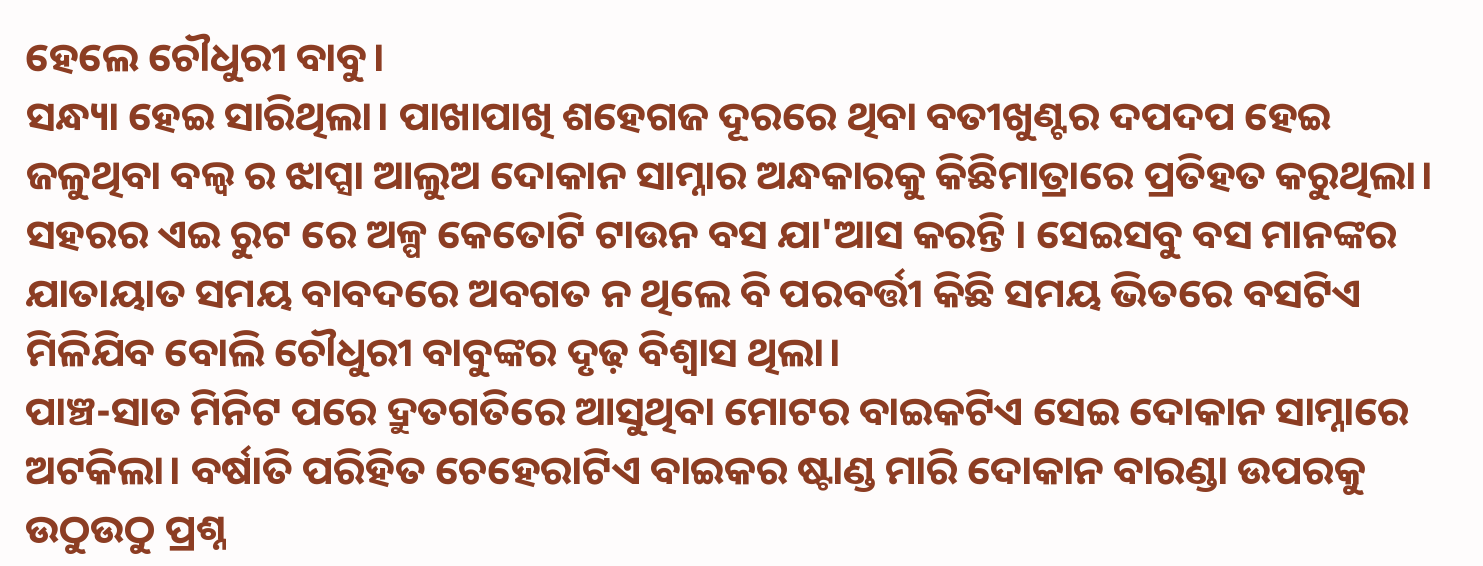ହେଲେ ଚୌଧୁରୀ ବାବୁ।
ସନ୍ଧ୍ୟା ହେଇ ସାରିଥିଲା। ପାଖାପାଖି ଶହେଗଜ ଦୂରରେ ଥିବା ବତୀଖୁଣ୍ଟର ଦପଦପ ହେଇ ଜଳୁଥିବା ବଲ୍ବ ର ଝାପ୍ସା ଆଲୁଅ ଦୋକାନ ସାମ୍ନାର ଅନ୍ଧକାରକୁ କିଛିମାତ୍ରାରେ ପ୍ରତିହତ କରୁଥିଲା। ସହରର ଏଇ ରୁଟ ରେ ଅଳ୍ପ କେତୋଟି ଟାଉନ ବସ ଯା'ଆସ କରନ୍ତି । ସେଇସବୁ ବସ ମାନଙ୍କର ଯାତାୟାତ ସମୟ ବାବଦରେ ଅବଗତ ନ ଥିଲେ ବି ପରବର୍ତ୍ତୀ କିଛି ସମୟ ଭିତରେ ବସଟିଏ ମିଳିଯିବ ବୋଲି ଚୌଧୁରୀ ବାବୁଙ୍କର ଦୃଢ଼ ବିଶ୍ୱାସ ଥିଲା।
ପାଞ୍ଚ-ସାତ ମିନିଟ ପରେ ଦ୍ରୁତଗତିରେ ଆସୁଥିବା ମୋଟର ବାଇକଟିଏ ସେଇ ଦୋକାନ ସାମ୍ନାରେ ଅଟକିଲା। ବର୍ଷାତି ପରିହିତ ଚେହେରାଟିଏ ବାଇକର ଷ୍ଟାଣ୍ଡ ମାରି ଦୋକାନ ବାରଣ୍ଡା ଉପରକୁ ଉଠୁଉଠୁ ପ୍ରଶ୍ନ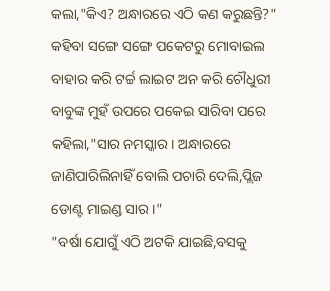କଲା,"କିଏ? ଅନ୍ଧାରରେ ଏଠି କଣ କରୁଛନ୍ତି?"
କହିବା ସଙ୍ଗେ ସଙ୍ଗେ ପକେଟରୁ ମୋବାଇଲ ବାହାର କରି ଟର୍ଚ୍ଚ ଲାଇଟ ଅନ କରି ଚୌଧୁରୀ ବାବୁଙ୍କ ମୁହଁ ଉପରେ ପକେଇ ସାରିବା ପରେ କହିଲା,"ସାର ନମସ୍କାର। ଅନ୍ଧାରରେ ଜାଣିପାରିଲିନାହିଁ ବୋଲି ପଚାରି ଦେଲି,ପ୍ଲିଜ ଡୋଣ୍ଟ ମାଇଣ୍ଡ ସାର।"
"ବର୍ଷା ଯୋଗୁଁ ଏଠି ଅଟକି ଯାଇଛି,ବସକୁ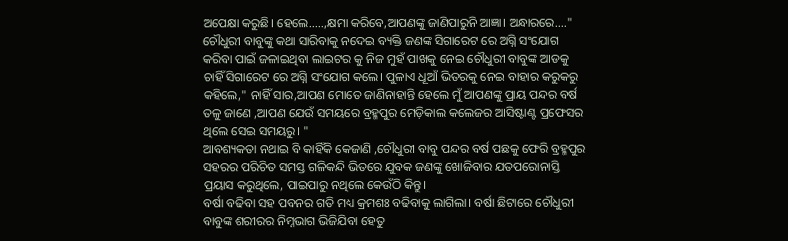ଅପେକ୍ଷା କରୁଛି। ହେଲେ.....,କ୍ଷମା କରିବେ,ଆପଣଙ୍କୁ ଜାଣିପାରୁନି ଆଜ୍ଞା। ଅନ୍ଧାରରେ...."
ଚୌଧୁରୀ ବାବୁଙ୍କୁ କଥା ସାରିବାକୁ ନଦେଇ ବ୍ୟକ୍ତି ଜଣଙ୍କ ସିଗାରେଟ ରେ ଅଗ୍ନି ସଂଯୋଗ କରିବା ପାଇଁ ଜଳାଇଥିବା ଲାଇଟର କୁ ନିଜ ମୁହଁ ପାଖକୁ ନେଇ ଚୌଧୁରୀ ବାବୁଙ୍କ ଆଡକୁ ଚାହିଁ ସିଗାରେଟ ରେ ଅଗ୍ନି ସଂଯୋଗ କଲେ। ପୁଳାଏ ଧୂଆଁ ଭିତରକୁ ନେଇ ବାହାର କରୁକରୁ କହିଲେ," ନାହିଁ ସାର,ଆପଣ ମୋତେ ଜାଣିନାହାନ୍ତି ହେଲେ ମୁଁ ଆପଣଙ୍କୁ ପ୍ରାୟ ପନ୍ଦର ବର୍ଷ ତଳୁ ଜାଣେ ,ଆପଣ ଯେଉଁ ସମୟରେ ବ୍ରହ୍ମପୁର ମେଡ଼ିକାଲ କଲେଜର ଆସିଷ୍ଟାଣ୍ଟ ପ୍ରଫେସର ଥିଲେ ସେଇ ସମୟରୁ। "
ଆବଶ୍ୟକତା ନଥାଇ ବି କାହିଁକି କେଜାଣି ,ଚୌଧୁରୀ ବାବୁ ପନ୍ଦର ବର୍ଷ ପଛକୁ ଫେରି ବ୍ରହ୍ମପୁର ସହରର ପରିଚିତ ସମସ୍ତ ଗଳିକନ୍ଦି ଭିତରେ ଯୁବକ ଜଣଙ୍କୁ ଖୋଜିବାର ଯତପରୋନାସ୍ତି ପ୍ରୟାସ କରୁଥିଲେ, ପାଇପାରୁ ନଥିଲେ କେଉଁଠି କିନ୍ତୁ।
ବର୍ଷା ବଢିବା ସହ ପବନର ଗତି ମଧ୍ୟ କ୍ରମଶଃ ବଢିବାକୁ ଲାଗିଲା। ବର୍ଷା ଛିଟାରେ ଚୌଧୁରୀ ବାବୁଙ୍କ ଶରୀରର ନିମ୍ନଭାଗ ଭିଜିଯିବା ହେତୁ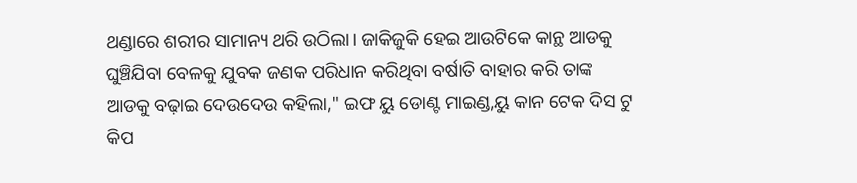ଥଣ୍ଡାରେ ଶରୀର ସାମାନ୍ୟ ଥରି ଉଠିଲା। ଜାକିଜୁକି ହେଇ ଆଉଟିକେ କାନ୍ଥ ଆଡକୁ ଘୁଞ୍ଚିଯିବା ବେଳକୁ ଯୁବକ ଜଣକ ପରିଧାନ କରିଥିବା ବର୍ଷାତି ବାହାର କରି ତାଙ୍କ ଆଡକୁ ବଢ଼ାଇ ଦେଉଦେଉ କହିଲା," ଇଫ ୟୁ ଡୋଣ୍ଟ ମାଇଣ୍ଡ,ୟୁ କାନ ଟେକ ଦିସ ଟୁ କିପ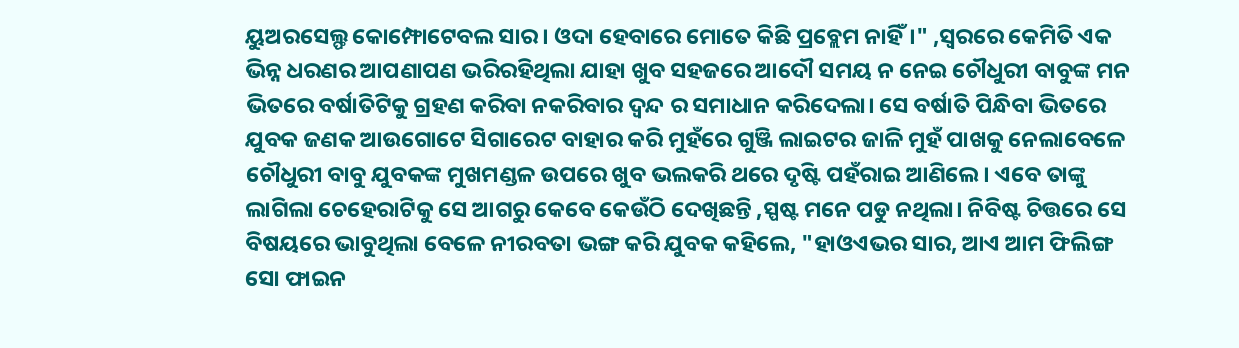ୟୁଅରସେଲ୍ଫ କୋମ୍ଫୋଟେବଲ ସାର। ଓଦା ହେବାରେ ମୋତେ କିଛି ପ୍ରବ୍ଲେମ ନାହିଁ।" ,ସ୍ୱରରେ କେମିତି ଏକ ଭିନ୍ନ ଧରଣର ଆପଣାପଣ ଭରିରହିଥିଲା ଯାହା ଖୁବ ସହଜରେ ଆଦୌ ସମୟ ନ ନେଇ ଚୌଧୁରୀ ବାବୁଙ୍କ ମନ ଭିତରେ ବର୍ଷାତିଟିକୁ ଗ୍ରହଣ କରିବା ନକରିବାର ଦ୍ଵନ୍ଦ ର ସମାଧାନ କରିଦେଲା। ସେ ବର୍ଷାତି ପିନ୍ଧିବା ଭିତରେ ଯୁବକ ଜଣକ ଆଉଗୋଟେ ସିଗାରେଟ ବାହାର କରି ମୁହଁରେ ଗୁଞ୍ଜି ଲାଇଟର ଜାଳି ମୁହଁ ପାଖକୁ ନେଲାବେଳେ ଚୌଧୁରୀ ବାବୁ ଯୁବକଙ୍କ ମୁଖମଣ୍ଡଳ ଉପରେ ଖୁବ ଭଲକରି ଥରେ ଦୃଷ୍ଟି ପହଁରାଇ ଆଣିଲେ। ଏବେ ତାଙ୍କୁ ଲାଗିଲା ଚେହେରାଟିକୁ ସେ ଆଗରୁ କେବେ କେଉଁଠି ଦେଖିଛନ୍ତି ,ସ୍ପଷ୍ଟ ମନେ ପଡୁ ନଥିଲା। ନିବିଷ୍ଟ ଚିତ୍ତରେ ସେ ବିଷୟରେ ଭାବୁଥିଲା ବେଳେ ନୀରବତା ଭଙ୍ଗ କରି ଯୁବକ କହିଲେ, "ହାଓଏଭର ସାର, ଆଏ ଆମ ଫିଲିଙ୍ଗ ସୋ ଫାଇନ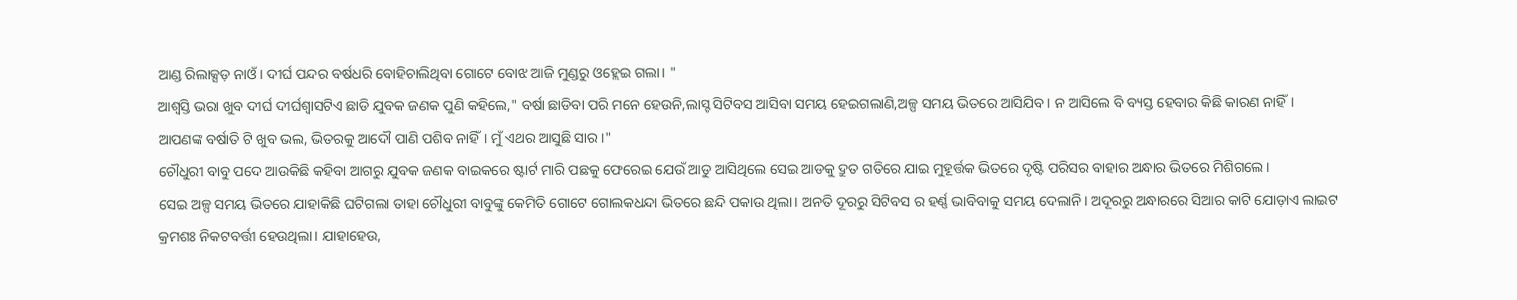ଆଣ୍ଡ ରିଲାକ୍ସଡ଼ ନାଓଁ। ଦୀର୍ଘ ପନ୍ଦର ବର୍ଷଧରି ବୋହିଚାଲିଥିବା ଗୋଟେ ବୋଝ ଆଜି ମୁଣ୍ଡରୁ ଓହ୍ଲେଇ ଗଲା। "
ଆଶ୍ୱସ୍ତି ଭରା ଖୁବ ଦୀର୍ଘ ଦୀର୍ଘଶ୍ଵାସଟିଏ ଛାଡି ଯୁବକ ଜଣକ ପୁଣି କହିଲେ," ବର୍ଷା ଛାଡିବା ପରି ମନେ ହେଉନି,ଲାସ୍ଟ ସିଟିବସ ଆସିବା ସମୟ ହେଇଗଲାଣି,ଅଳ୍ପ ସମୟ ଭିତରେ ଆସିଯିବ। ନ ଆସିଲେ ବି ବ୍ୟସ୍ତ ହେବାର କିଛି କାରଣ ନାହିଁ।
ଆପଣଙ୍କ ବର୍ଷାତି ଟି ଖୁବ ଭଲ, ଭିତରକୁ ଆଦୌ ପାଣି ପଶିବ ନାହିଁ। ମୁଁ ଏଥର ଆସୁଛି ସାର।"
ଚୌଧୁରୀ ବାବୁ ପଦେ ଆଉକିଛି କହିବା ଆଗରୁ ଯୁବକ ଜଣକ ବାଇକରେ ଷ୍ଟାର୍ଟ ମାରି ପଛକୁ ଫେରେଇ ଯେଉଁ ଆଡୁ ଆସିଥିଲେ ସେଇ ଆଡକୁ ଦ୍ରୁତ ଗତିରେ ଯାଇ ମୁହୂର୍ତ୍ତକ ଭିତରେ ଦୃଷ୍ଟି ପରିସର ବାହାର ଅନ୍ଧାର ଭିତରେ ମିଶିଗଲେ।
ସେଇ ଅଳ୍ପ ସମୟ ଭିତରେ ଯାହାକିଛି ଘଟିଗଲା ତାହା ଚୌଧୁରୀ ବାବୁଙ୍କୁ କେମିତି ଗୋଟେ ଗୋଲକଧନ୍ଦା ଭିତରେ ଛନ୍ଦି ପକାଉ ଥିଲା। ଅନତି ଦୂରରୁ ସିଟିବସ ର ହର୍ଣ୍ଣ ଭାବିବାକୁ ସମୟ ଦେଲାନି। ଅଦୂରରୁ ଅନ୍ଧାରରେ ସିଆର କାଟି ଯୋଡ଼ାଏ ଲାଇଟ କ୍ରମଶଃ ନିକଟବର୍ତ୍ତୀ ହେଉଥିଲା। ଯାହାହେଉ,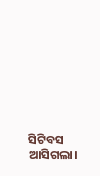ସିଟିବସ ଆସିଗଲା।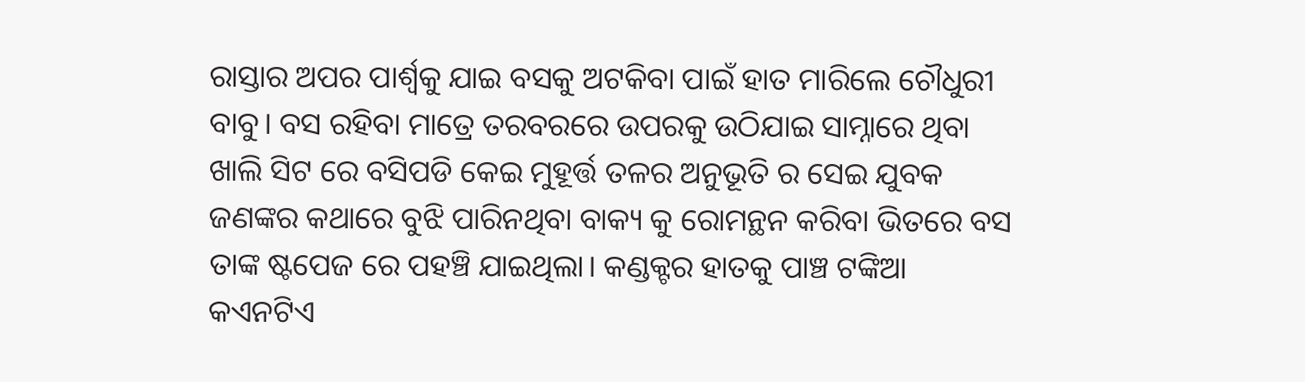ରାସ୍ତାର ଅପର ପାର୍ଶ୍ୱକୁ ଯାଇ ବସକୁ ଅଟକିବା ପାଇଁ ହାତ ମାରିଲେ ଚୌଧୁରୀ ବାବୁ। ବସ ରହିବା ମାତ୍ରେ ତରବରରେ ଉପରକୁ ଉଠିଯାଇ ସାମ୍ନାରେ ଥିବା ଖାଲି ସିଟ ରେ ବସିପଡି କେଇ ମୁହୂର୍ତ୍ତ ତଳର ଅନୁଭୂତି ର ସେଇ ଯୁବକ ଜଣଙ୍କର କଥାରେ ବୁଝି ପାରିନଥିବା ବାକ୍ୟ କୁ ରୋମନ୍ଥନ କରିବା ଭିତରେ ବସ ତାଙ୍କ ଷ୍ଟପେଜ ରେ ପହଞ୍ଚି ଯାଇଥିଲା। କଣ୍ଡକ୍ଟର ହାତକୁ ପାଞ୍ଚ ଟଙ୍କିଆ କଏନଟିଏ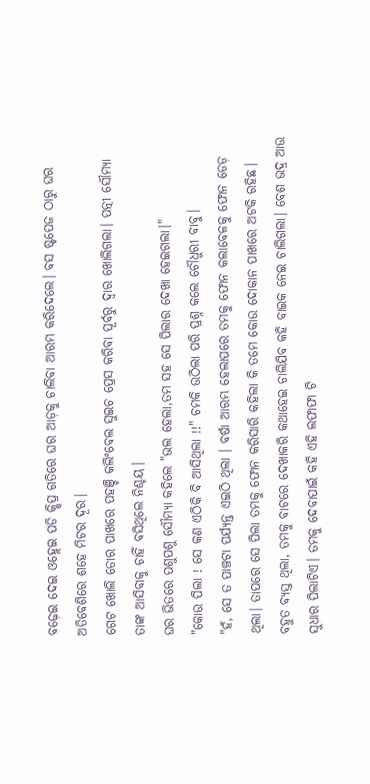ବଢ଼େଇ ଦେଇ ଓହ୍ଲେଇ ପଡି କ୍ଷିପ୍ର ଗତିରେ ଘର ଆଡ଼କୁ ଚାଲିବା ଆରମ୍ଭ କରିଦେଲେ। ବସ ଷ୍ଟପେଜ ଠାରୁ ଘର ଅତିବେଶିରେ ଶହେ ମିଟର ଦୂର।
ଗେଟ ଖୋଲି ଡୋର ପାଖରେ ପହଞ୍ଚି କଲିଂବେଲ ସୁଇଚ ପ୍ରେସ କରିବା ପୂର୍ବରୁ ଦ୍ୱାର ଖୋଲିଗଲା। ପତ୍ନୀ ସୌମ୍ୟା ତାଙ୍କ ଆସିବାକୁ ଚାହିଁ ବସିଥିଲେ ନିଶ୍ଚୟ।
ଘର ଭିତରେ ପଶୁପଶୁ ସୌମ୍ୟା କହିଲେ "ଭଲ ହେଲା,ତମ ସହ ସେ ପିଲାର ଦେଖା ହେଇଗଲା।"
"କୋଉ ପିଲା ! ସେ କଣ ଏଠିକି ବି ଆସିଥିଲା !!" ଚମକି ଉଠିଲା ପରି ପ୍ରଶ୍ନ କଲେ ଚୌଧୁରୀ ବାବୁ।
"ହଁ, ସେ ତ ପାଞ୍ଚଟା ପର୍ଯ୍ୟନ୍ତ ଏଇଠି ଥିଲା । ବର୍ଷା ଆରମ୍ଭ ହେଲାପରେ ତମକୁ ଫୋନ କଲାବେଳକୁ ଫୋନ ଡେଡ଼ ଥିଲା। ତାପରେ ସେ ପିଲା ତମକୁ ଫୋନ କରିସାରି କହିଲା କି ତମେ କୋଉ ଦୋକାନ ପାଖରେ ଅଟକି ରହିଛ। ବହୁତ ବ୍ୟସ୍ତ ଥିଲା, ତମକୁ ବାଟରେ ଦେଖାକରି କଥାହେଇ ଚାଲିଯିବ କହି ବାଇକ ନେଇ ଚାଲିଗଲା। ବେଶ ଭଦ୍ର ଆଉ ସୁଧାର ପିଲାଟିଏ। ତମକୁ ଦେବାପାଇଁ କହି ଏହି ଲଫାଫା ଟି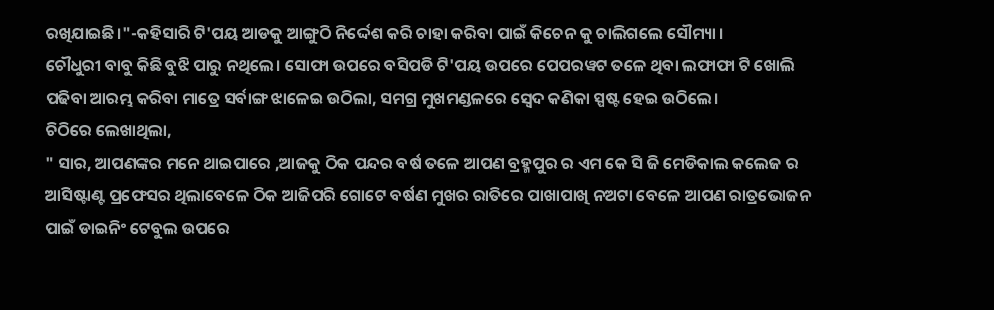ରଖିଯାଇଛି।"-କହିସାରି ଟି'ପୟ ଆଡକୁ ଆଙ୍ଗୁଠି ନିର୍ଦ୍ଦେଶ କରି ଚାହା କରିବା ପାଇଁ କିଚେନ କୁ ଚାଲିଗଲେ ସୌମ୍ୟା ।
ଚୌଧୁରୀ ବାବୁ କିଛି ବୁଝି ପାରୁ ନଥିଲେ। ସୋଫା ଉପରେ ବସିପଡି ଟି'ପୟ ଉପରେ ପେପରୱଟ ତଳେ ଥିବା ଲଫାଫା ଟି ଖୋଲି ପଢିବା ଆରମ୍ଭ କରିବା ମାତ୍ରେ ସର୍ବାଙ୍ଗ ଝାଳେଇ ଉଠିଲା, ସମଗ୍ର ମୁଖମଣ୍ଡଳରେ ସ୍ବେଦ କଣିକା ସ୍ପଷ୍ଟ ହେଇ ଉଠିଲେ।
ଚିଠିରେ ଲେଖାଥିଲା,
" ସାର, ଆପଣଙ୍କର ମନେ ଥାଇପାରେ ,ଆଜକୁ ଠିକ ପନ୍ଦର ବର୍ଷ ତଳେ ଆପଣ ବ୍ରହ୍ମପୁର ର ଏମ କେ ସି ଜି ମେଡିକାଲ କଲେଜ ର ଆସିଷ୍ଟାଣ୍ଟ ପ୍ରଫେସର ଥିଲାବେଳେ ଠିକ ଆଜିପରି ଗୋଟେ ବର୍ଷଣ ମୁଖର ରାତିରେ ପାଖାପାଖି ନଅଟା ବେଳେ ଆପଣ ରାତ୍ରଭୋଜନ ପାଇଁ ଡାଇନିଂ ଟେବୁଲ ଉପରେ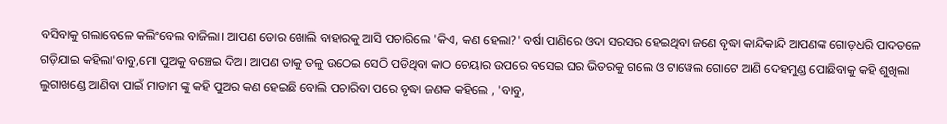ବସିବାକୁ ଗଲାବେଳେ କଲିଂବେଲ ବାଜିଲା। ଆପଣ ଡୋର ଖୋଲି ବାହାରକୁ ଆସି ପଚାରିଲେ 'କିଏ, କଣ ହେଲା?' ବର୍ଷା ପାଣିରେ ଓଦା ସରସର ହେଇଥିବା ଜଣେ ବୃଦ୍ଧା କାନ୍ଦିକାନ୍ଦି ଆପଣଙ୍କ ଗୋଡ଼ଧରି ପାଦତଳେ ଗଡ଼ିଯାଇ କହିଲା'ବାବୁ,ମୋ ପୁଅକୁ ବଞ୍ଚେଇ ଦିଅ। ଆପଣ ତାକୁ ତଳୁ ଉଠେଇ ସେଠି ପଡିଥିବା କାଠ ଚେୟାର ଉପରେ ବସେଇ ଘର ଭିତରକୁ ଗଲେ ଓ ଟାୱେଲ ଗୋଟେ ଆଣି ଦେହମୁଣ୍ଡ ପୋଛିବାକୁ କହି ଶୁଖିଲା ଲୁଗାଖଣ୍ଡେ ଆଣିବା ପାଇଁ ମାଡାମ ଙ୍କୁ କହି ପୁଅର କଣ ହେଇଛି ବୋଲି ପଚାରିବା ପରେ ବୃଦ୍ଧା ଜଣକ କହିଲେ , 'ବାବୁ,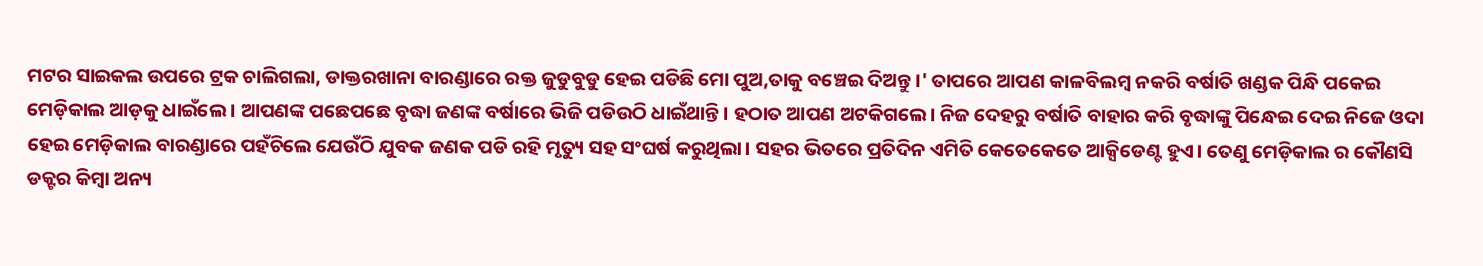ମଟର ସାଇକଲ ଉପରେ ଟ୍ରକ ଚାଲିଗଲା, ଡାକ୍ତରଖାନା ବାରଣ୍ଡାରେ ରକ୍ତ ଜୁଡୁବୁଡୁ ହେଇ ପଡିଛି ମୋ ପୁଅ,ତାକୁ ବଞ୍ଚେଇ ଦିଅନ୍ତୁ।' ତାପରେ ଆପଣ କାଳବିଲମ୍ଵ ନକରି ବର୍ଷାତି ଖଣ୍ଡକ ପିନ୍ଧି ପକେଇ ମେଡ଼ିକାଲ ଆଡ଼କୁ ଧାଇଁଲେ । ଆପଣଙ୍କ ପଛେପଛେ ବୃଦ୍ଧା ଜଣଙ୍କ ବର୍ଷାରେ ଭିଜି ପଡିଉଠି ଧାଇଁଥାନ୍ତି। ହଠାତ ଆପଣ ଅଟକିଗଲେ। ନିଜ ଦେହରୁ ବର୍ଷାତି ବାହାର କରି ବୃଦ୍ଧାଙ୍କୁ ପିନ୍ଧେଇ ଦେଇ ନିଜେ ଓଦା ହେଇ ମେଡ଼ିକାଲ ବାରଣ୍ଡାରେ ପହଁଚିଲେ ଯେଉଁଠି ଯୁବକ ଜଣକ ପଡି ରହି ମୃତ୍ୟୁ ସହ ସଂଘର୍ଷ କରୁଥିଲା। ସହର ଭିତରେ ପ୍ରତିଦିନ ଏମିତି କେତେକେତେ ଆକ୍ସିଡେଣ୍ଟ ହୁଏ। ତେଣୁ ମେଡ଼ିକାଲ ର କୌଣସି ଡକ୍ଟର କିମ୍ବା ଅନ୍ୟ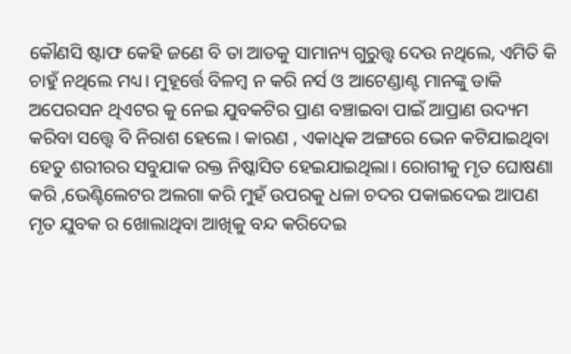କୌଣସି ଷ୍ଟାଫ କେହି ଜଣେ ବି ତା ଆଡକୁ ସାମାନ୍ୟ ଗୁରୁତ୍ତ୍ୱ ଦେଉ ନଥିଲେ, ଏମିତି କି ଚାହୁଁ ନଥିଲେ ମଧ୍ୟ। ମୁହୂର୍ତ୍ତେ ବିଳମ୍ବ ନ କରି ନର୍ସ ଓ ଆଟେଣ୍ଡାଣ୍ଟ ମାନଙ୍କୁ ଡାକି ଅପେରସନ ଥିଏଟର କୁ ନେଇ ଯୁବକଟିର ପ୍ରାଣ ବଞ୍ଚାଇବା ପାଇଁ ଆପ୍ରାଣ ଉଦ୍ୟମ କରିବା ସତ୍ତ୍ୱେ ବି ନିରାଶ ହେଲେ । କାରଣ , ଏକାଧିକ ଅଙ୍ଗରେ ଭେନ କଟିଯାଇଥିବା ହେତୁ ଶରୀରର ସବୁଯାକ ରକ୍ତ ନିଷ୍କାସିତ ହେଇଯାଇଥିଲା। ରୋଗୀକୁ ମୃତ ଘୋଷଣା କରି ,ଭେଣ୍ଟିଲେଟର ଅଲଗା କରି ମୁହଁ ଉପରକୁ ଧଳା ଚଦର ପକାଇଦେଇ ଆପଣ ମୃତ ଯୁବକ ର ଖୋଲାଥିବା ଆଖିକୁ ବନ୍ଦ କରିଦେଇ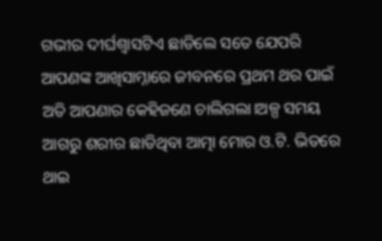ଗଭୀର ଦୀର୍ଘଶ୍ଵାସଟିଏ ଛାଡିଲେ ସତେ ଯେପରି ଆପଣଙ୍କ ଆଖିସାମ୍ନାରେ ଜୀବନରେ ପ୍ରଥମ ଥର ପାଇଁ ଅତି ଆପଣାର କେହିଜଣେ ଚାଲିଗଲା।ଅଳ୍ପ ସମୟ ଆଗରୁ ଶରୀର ଛାଡିଥିବା ଆତ୍ମା ମୋର ଓ.ଟି. ଭିତରେ ଥାଇ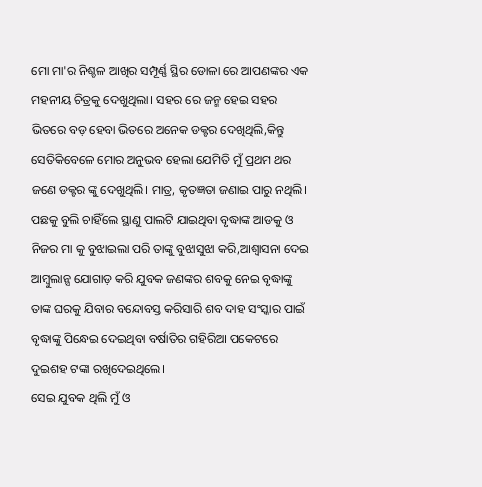ମୋ ମା'ର ନିଶ୍ଚଳ ଆଖିର ସମ୍ପୂର୍ଣ୍ଣ ସ୍ଥିର ଡୋଳା ରେ ଆପଣଙ୍କର ଏକ ମହନୀୟ ଚିତ୍ରକୁ ଦେଖୁଥିଲା। ସହର ରେ ଜନ୍ମ ହେଇ ସହର ଭିତରେ ବଡ଼ ହେବା ଭିତରେ ଅନେକ ଡକ୍ଟର ଦେଖିଥିଲି,କିନ୍ତୁ ସେତିକିବେଳେ ମୋର ଅନୁଭବ ହେଲା ଯେମିତି ମୁଁ ପ୍ରଥମ ଥର ଜଣେ ଡକ୍ଟର ଙ୍କୁ ଦେଖୁଥିଲି। ମାତ୍ର, କୃତଜ୍ଞତା ଜଣାଇ ପାରୁ ନଥିଲି। ପଛକୁ ବୁଲି ଚାହିଁଲେ ସ୍ଥାଣୁ ପାଲଟି ଯାଇଥିବା ବୃଦ୍ଧାଙ୍କ ଆଡକୁ ଓ ନିଜର ମା କୁ ବୁଝାଇଲା ପରି ତାଙ୍କୁ ବୁଝାସୁଝା କରି,ଆଶ୍ୱାସନା ଦେଇ ଆମ୍ବୁଲାନ୍ସ ଯୋଗାଡ଼ କରି ଯୁବକ ଜଣଙ୍କର ଶବକୁ ନେଇ ବୃଦ୍ଧାଙ୍କୁ ତାଙ୍କ ଘରକୁ ଯିବାର ବନ୍ଦୋବସ୍ତ କରିସାରି ଶବ ଦାହ ସଂସ୍କାର ପାଇଁ ବୃଦ୍ଧାଙ୍କୁ ପିନ୍ଧେଇ ଦେଇଥିବା ବର୍ଷାତିର ଗହିରିଆ ପକେଟରେ ଦୁଇଶହ ଟଙ୍କା ରଖିଦେଇଥିଲେ।
ସେଇ ଯୁବକ ଥିଲି ମୁଁ ଓ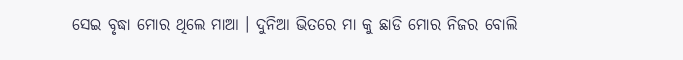ସେଇ ବୃଦ୍ଧା ମୋର ଥିଲେ ମାଆ । ଦୁନିଆ ଭିତରେ ମା କୁ ଛାଡି ମୋର ନିଜର ବୋଲି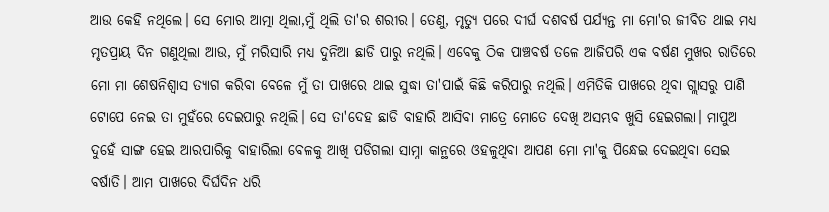ଆଉ କେହି ନଥିଲେ। ସେ ମୋର ଆତ୍ମା ଥିଲା,ମୁଁ ଥିଲି ତା'ର ଶରୀର। ତେଣୁ, ମୃତ୍ୟୁ ପରେ ଦୀର୍ଘ ଦଶବର୍ଷ ପର୍ଯ୍ୟନ୍ତ ମା ମୋ'ର ଜୀବିତ ଥାଇ ମଧ୍ୟ ମୃତପ୍ରାୟ ଦିନ ଗଣୁଥିଲା ଆଉ, ମୁଁ ମରିସାରି ମଧ୍ୟ ଦୁନିଆ ଛାଡି ପାରୁ ନଥିଲି। ଏବେକୁ ଠିକ ପାଞ୍ଚବର୍ଷ ତଳେ ଆଜିପରି ଏକ ବର୍ଷଣ ମୁଖର ରାତିରେ ମୋ ମା ଶେଷନିଶ୍ୱାସ ତ୍ୟାଗ କରିବା ବେଳେ ମୁଁ ତା ପାଖରେ ଥାଇ ସୁଦ୍ଧା ତା'ପାଇଁ କିଛି କରିପାରୁ ନଥିଲି। ଏମିତିକି ପାଖରେ ଥିବା ଗ୍ଲାସରୁ ପାଣି ଟୋପେ ନେଇ ତା ମୁହଁରେ ଦେଇପାରୁ ନଥିଲି। ସେ ତା'ଦେହ ଛାଡି ବାହାରି ଆସିବା ମାତ୍ରେ ମୋତେ ଦେଖି ଅସମ୍ଭବ ଖୁସି ହେଇଗଲା। ମାପୁଅ ଦୁହେଁ ସାଙ୍ଗ ହେଇ ଆରପାରିକୁ ବାହାରିଲା ବେଳକୁ ଆଖି ପଡିଗଲା ସାମ୍ନା କାନ୍ଥରେ ଓହଳୁଥିବା ଆପଣ ମୋ ମା'କୁ ପିନ୍ଧେଇ ଦେଇଥିବା ସେଇ ବର୍ଷାତି। ଆମ ପାଖରେ ଦିର୍ଘଦିନ ଧରି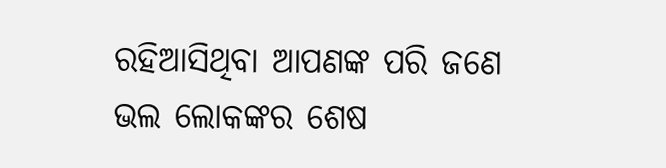ରହିଆସିଥିବା ଆପଣଙ୍କ ପରି ଜଣେ ଭଲ ଲୋକଙ୍କର ଶେଷ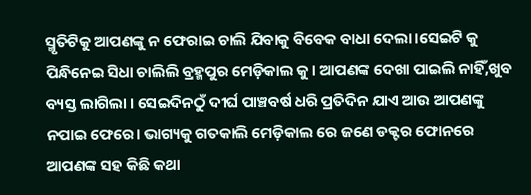ସ୍ମୃତିଟିକୁ ଆପଣଙ୍କୁ ନ ଫେରାଇ ଚାଲି ଯିବାକୁ ବିବେକ ବାଧା ଦେଲା।ସେଇଟି କୁ ପିନ୍ଧିନେଇ ସିଧା ଚାଲିଲି ବ୍ରହ୍ମପୁର ମେଡ଼ିକାଲ କୁ। ଆପଣଙ୍କ ଦେଖା ପାଇଲି ନାହିଁ,ଖୁବ ବ୍ୟସ୍ତ ଲାଗିଲା । ସେଇଦିନଠୁଁ ଦୀର୍ଘ ପାଞ୍ଚବର୍ଷ ଧରି ପ୍ରତିଦିନ ଯାଏ ଆଉ ଆପଣଙ୍କୁ ନପାଇ ଫେରେ। ଭାଗ୍ୟକୁ ଗତକାଲି ମେଡ଼ିକାଲ ରେ ଜଣେ ଡକ୍ଟର ଫୋନରେ ଆପଣଙ୍କ ସହ କିଛି କଥା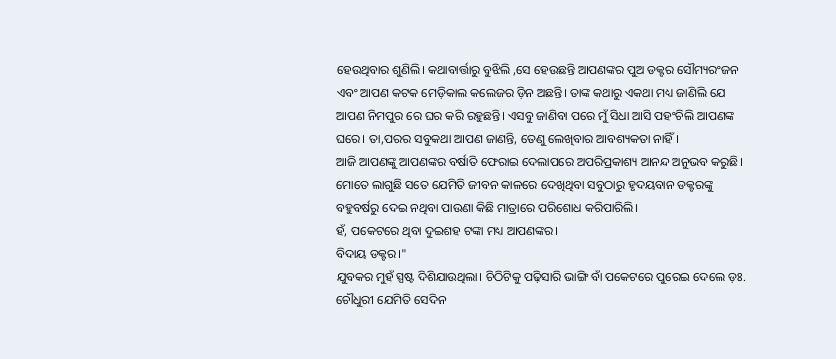ହେଉଥିବାର ଶୁଣିଲି। କଥାବାର୍ତ୍ତାରୁ ବୁଝିଲି ,ସେ ହେଉଛନ୍ତି ଆପଣଙ୍କର ପୁଅ ଡକ୍ଟର ସୌମ୍ୟରଂଜନ ଏବଂ ଆପଣ କଟକ ମେଡ଼ିକାଲ କଲେଜର ଡ଼ିନ ଅଛନ୍ତି। ତାଙ୍କ କଥାରୁ ଏକଥା ମଧ୍ୟ ଜାଣିଲି ଯେ ଆପଣ ନିମପୁର ରେ ଘର କରି ରହୁଛନ୍ତି। ଏସବୁ ଜାଣିବା ପରେ ମୁଁ ସିଧା ଆସି ପହଂଚିଲି ଆପଣଙ୍କ ଘରେ। ତା,ପରର ସବୁକଥା ଆପଣ ଜାଣନ୍ତି, ତେଣୁ ଲେଖିବାର ଆବଶ୍ୟକତା ନାହିଁ।
ଆଜି ଆପଣଙ୍କୁ ଆପଣଙ୍କର ବର୍ଷାତି ଫେରାଇ ଦେଲାପରେ ଅପରିପ୍ରକାଶ୍ୟ ଆନନ୍ଦ ଅନୁଭବ କରୁଛି। ମୋତେ ଲାଗୁଛି ସତେ ଯେମିତି ଜୀବନ କାଳରେ ଦେଖିଥିବା ସବୁଠାରୁ ହୃଦୟବାନ ଡକ୍ଟରଙ୍କୁ ବହୁବର୍ଷରୁ ଦେଇ ନଥିବା ପାଉଣା କିଛି ମାତ୍ରାରେ ପରିଶୋଧ କରିପାରିଲି।
ହଁ, ପକେଟରେ ଥିବା ଦୁଇଶହ ଟଙ୍କା ମଧ୍ୟ ଆପଣଙ୍କର।
ବିଦାୟ ଡକ୍ଟର।"
ଯୁବକର ମୁହଁ ସ୍ପଷ୍ଟ ଦିଶିଯାଉଥିଲା। ଚିଠିଟିକୁ ପଢ଼ିସାରି ଭାଙ୍ଗି ବାଁ ପକେଟରେ ପୁରେଇ ଦେଲେ ଡ଼ଃ. ଚୌଧୁରୀ ଯେମିତି ସେଦିନ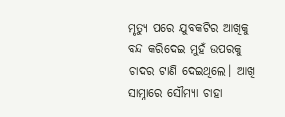ମୃତ୍ୟୁ ପରେ ଯୁବକଟିର ଆଖିକୁ ବନ୍ଦ କରିଦେଇ ମୁହଁ ଉପରକୁ ଚାଦର ଟାଣି ଦେଇଥିଲେ। ଆଖି ସାମ୍ନାରେ ସୌମ୍ୟା ଚାହା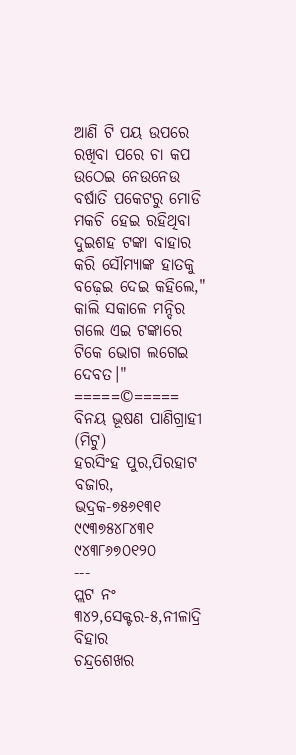ଆଣି ଟି ପୟ ଉପରେ ରଖିବା ପରେ ଚା କପ ଉଠେଇ ନେଉନେଉ ବର୍ଷାତି ପକେଟରୁ ମୋଡି ମକଚି ହେଇ ରହିଥିବା ଦୁଇଶହ ଟଙ୍କା ବାହାର କରି ସୌମ୍ୟାଙ୍କ ହାତକୁ ବଢ଼େଇ ଦେଇ କହିଲେ," କାଲି ସକାଳେ ମନ୍ଦିର ଗଲେ ଏଇ ଟଙ୍କାରେ ଟିକେ ଭୋଗ ଲଗେଇ ଦେବତ।"
=====©=====
ବିନୟ ଭୂଷଣ ପାଣିଗ୍ରାହୀ (ମିଟୁ)
ହରସିଂହ ପୁର,ପିରହାଟ ବଜାର,
ଭଦ୍ରକ-୭୫୬୧୩୧
୯୯୩୭୫୪୮୪୩୧
୯୪୩୮୬୭୦୧୨୦
---
ପ୍ଲଟ ନଂ ୩୪୨,ସେକ୍ଟର-୫,ନୀଳାଦ୍ରି ବିହାର
ଚନ୍ଦ୍ରଶେଖର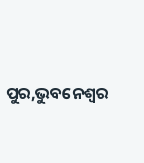ପୁର,ଭୁବନେଶ୍ୱର